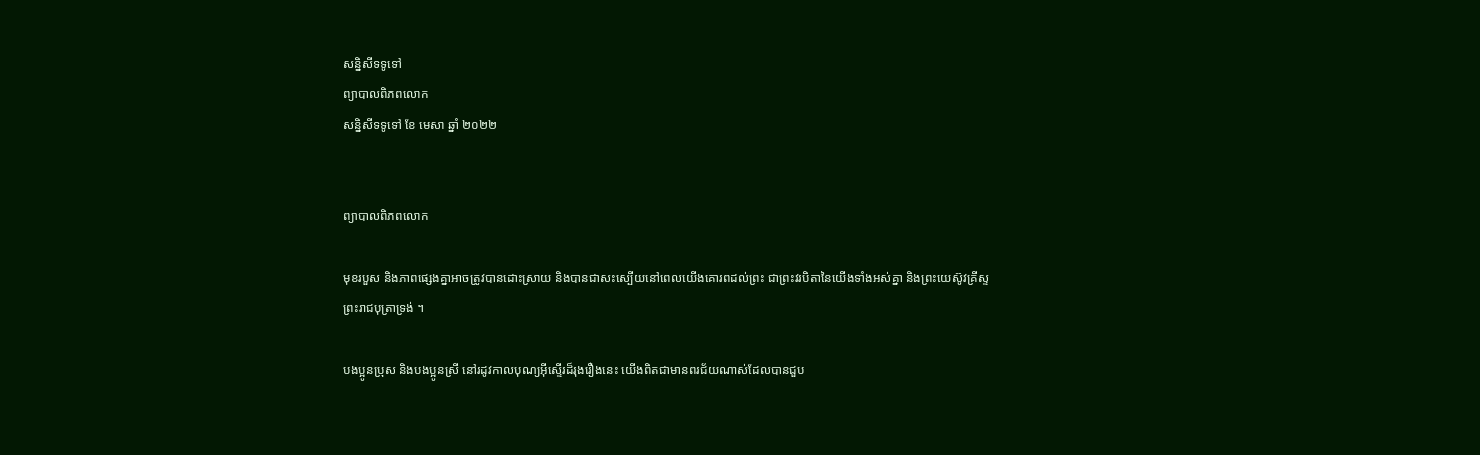សន្និសីទទូទៅ
ព្យាបាលពិភពលោក
សន្និសីទទូទៅ ខែ មេសា ឆ្នាំ ២០២២


ព្យាបាលពិភពលោក

មុខរបួស និងភាពផ្សេងគ្នាអាចត្រូវបានដោះស្រាយ និងបានជាសះស្បើយនៅពេលយើងគោរពដល់ព្រះ ជាព្រះវរបិតានៃយើងទាំងអស់គ្នា និងព្រះយេស៊ូវគ្រីស្ទ ព្រះរាជបុត្រាទ្រង់ ។

បងប្អូនប្រុស និងបងប្អូនស្រី នៅរដូវកាលបុណ្យអ៊ីស្ទើរដ៏រុងរឿងនេះ យើងពិតជាមានពរជ័យណាស់ដែលបានជួប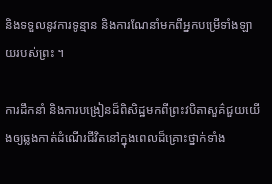និងទទួលនូវការទូន្មាន និងការណែនាំមកពីអ្នកបម្រើទាំងឡាយរបស់ព្រះ ។

ការដឹកនាំ និងការបង្រៀនដ៏ពិសិដ្ឋមកពីព្រះវបិតាសួគ៌ជួយយើងឲ្យឆ្លងកាត់ដំណើរជីវិតនៅក្នុងពេលដ៏គ្រោះថ្នាក់ទាំង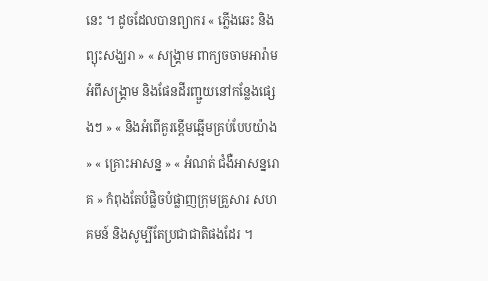នេះ ។ ដូចដែលបានព្យាករ « ភ្លើងឆេះ និងព្យុះសង្ឃរា » « សង្រ្គាម ពាក្យចចាមអារ៉ាមអំពីសង្រ្គាម និងផែនដីរញ្ជួយនៅកន្លែងផ្សេងៗ » « និងអំពើគួរខ្ពើមឆ្អើមគ្រប់បែបយ៉ាង » « គ្រោះអាសន្ន » « អំណត់ ជំងឺអាសន្នរោគ » កំពុងតែបំផ្លិចបំផ្លាញក្រុមគ្រួសារ សហគមន៍ និងសូម្បីតែប្រជាជាតិផងដែរ ។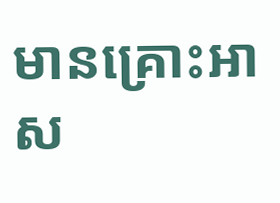មានគ្រោះអាស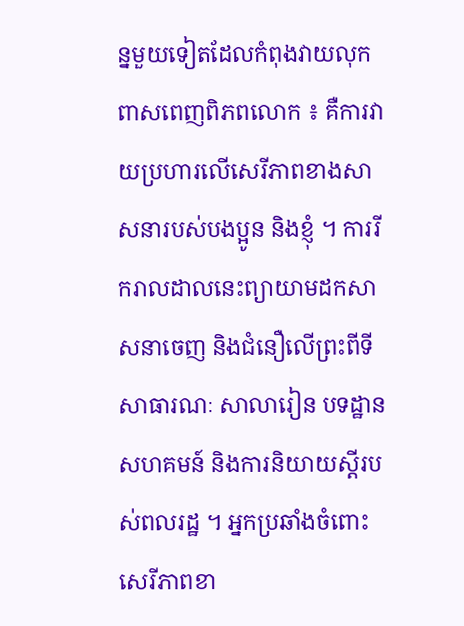ន្នមួយទៀតដែលកំពុងវាយលុកពាសពេញពិភពលោក ៖ គឺការវាយប្រហារលើសេរីភាពខាងសាសនារបស់បងប្អូន និងខ្ញុំ ។ ការរីករាលដាលនេះព្យាយាមដកសាសនាចេញ និងជំនឿលើព្រះពីទីសាធារណៈ សាលារៀន បទដ្ឋានសហគមន៍ និងការនិយាយស្តីរបស់ពលរដ្ឋ ។ អ្នកប្រឆាំងចំពោះសេរីភាពខា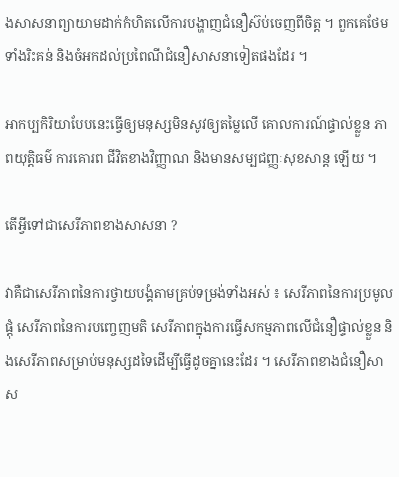ងសាសនាព្យាយាមដាក់កំហិតលើការបង្ហាញជំនឿស៊ប់ចេញពីចិត្ត ។ ពួកគេថែមទាំងរិះគន់ និងចំអកដល់ប្រពៃណីជំនឿសាសនាទៀតផងដែរ ។

អាកប្បកិរិយាបែបនេះធ្វើឲ្យមនុស្សមិនសូវឲ្យតម្លៃលើ គោលការណ៍ផ្ទាល់ខ្លួន ភាពយុត្តិធម៌ ការគោរព ជីវិតខាងវិញ្ញាណ និងមានសម្បជញ្ញៈសុខសាន្ត ឡើយ ។

តើអ្វីទៅជាសេរីភាពខាងសាសនា ?

វាគឺជាសេរីភាពនៃការថ្វាយបង្គំតាមគ្រប់ទម្រង់ទាំងអស់ ៖ សេរីភាពនៃការប្រមូលផ្តុំ សេរីភាពនៃការបញ្ចេញមតិ សេរីភាពក្នុងការធ្វើសកម្មភាពលើជំនឿផ្ទាល់ខ្លួន និងសេរីភាពសម្រាប់មនុស្សដទៃដើម្បីធ្វើដូចគ្នានេះដែរ ។ សេរីភាពខាងជំនឿសាស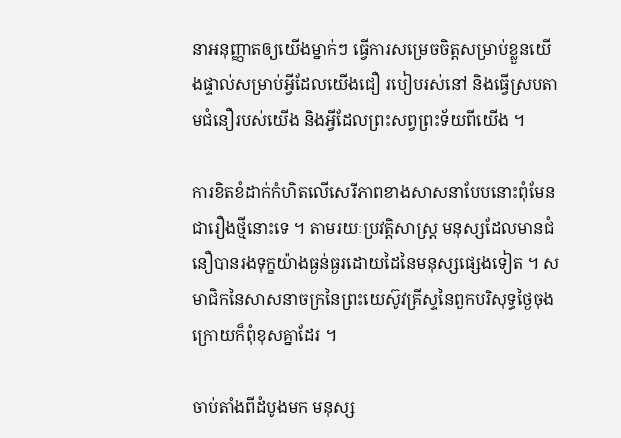នាអនុញ្ញាតឲ្យយើងម្នាក់ៗ ធ្វើការសម្រេចចិត្តសម្រាប់ខ្លួនយើងផ្ទាល់សម្រាប់អ្វីដែលយើងជឿ របៀបរស់នៅ និងធ្វើស្របតាមជំនឿរបស់យើង និងអ្វីដែលព្រះសព្វព្រះទ័យពីយើង ។

ការខិតខំដាក់កំហិតលើសេរីភាពខាងសាសនាបែបនោះពុំមែនជារឿងថ្មីនោះទេ ។ តាមរយៈប្រវត្តិសាស្ត្រ មនុស្សដែលមានជំនឿបានរងទុក្ខយ៉ាងធ្ងន់ធ្ងរដោយដៃនៃមនុស្សផ្សេងទៀត ។ សមាជិកនៃសាសនាចក្រនៃព្រះយេស៊ូវគ្រីស្ទនៃពួកបរិសុទ្ធថ្ងៃចុងក្រោយក៏ពុំខុសគ្នាដែរ ។

ចាប់តាំងពីដំបូងមក មនុស្ស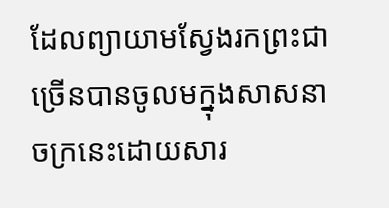ដែលព្យាយាមស្វែងរកព្រះជាច្រើនបានចូលមក្នុងសាសនាចក្រនេះដោយសារ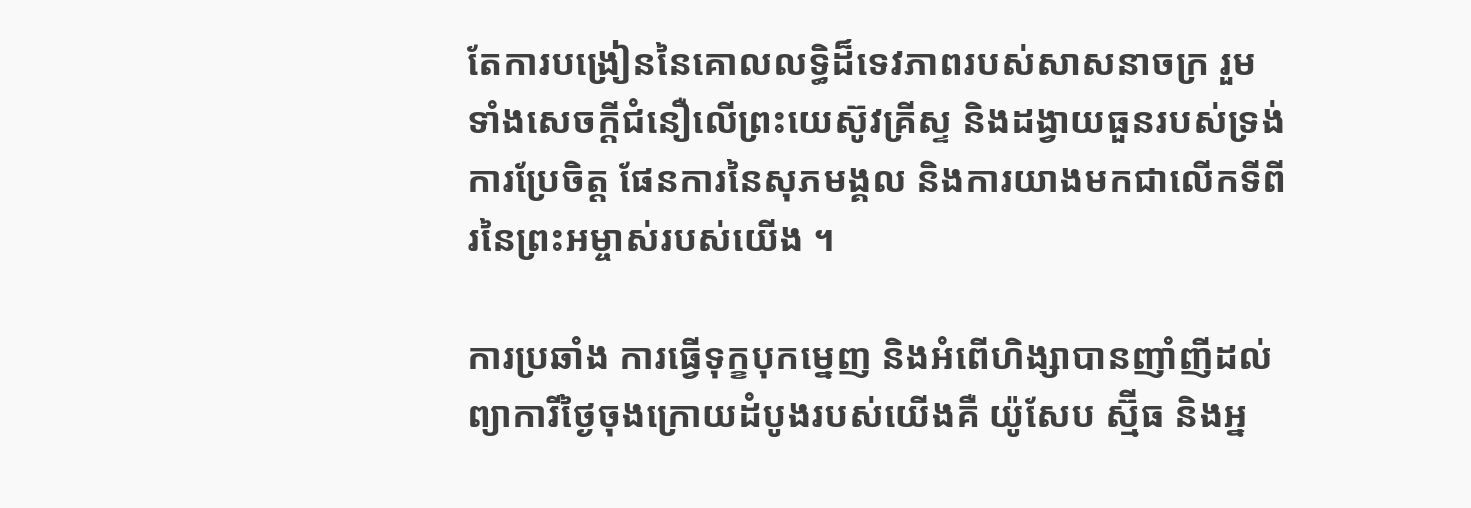តែការបង្រៀននៃគោលលទ្ធិដ៏ទេវភាពរបស់សាសនាចក្រ រួមទាំងសេចក្តីជំនឿលើព្រះយេស៊ូវគ្រីស្ទ និងដង្វាយធួនរបស់ទ្រង់ ការប្រែចិត្ត ផែនការនៃសុភមង្គល និងការយាងមកជាលើកទីពីរនៃព្រះអម្ចាស់របស់យើង ។

ការប្រឆាំង ការធ្វើទុក្ខបុកម្នេញ និងអំពើហិង្សាបានញាំញីដល់ព្យាការីថ្ងៃចុងក្រោយដំបូងរបស់យើងគឺ យ៉ូសែប ស្ម៊ីធ និងអ្ន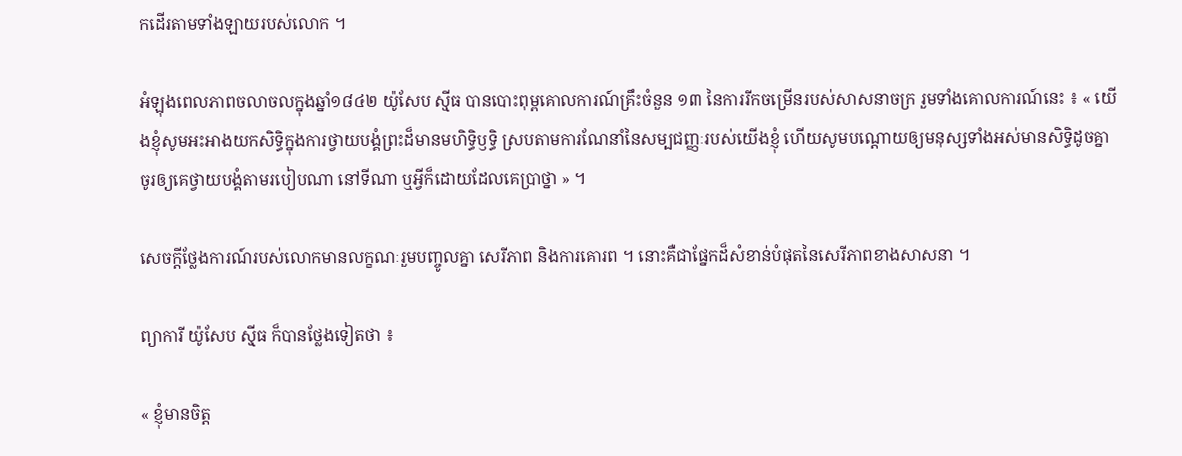កដើរតាមទាំងឡាយរបស់លោក ។

អំឡុងពេលភាពចលាចលក្នុងឆ្នាំ១៨៤២ យ៉ូសែប ស៊្មីធ បានបោះពុម្ពគោលការណ៍គ្រឹះចំនួន ១៣ នៃការរីកចម្រើនរបស់សាសនាចក្រ រួមទាំងគោលការណ៍នេះ ៖ « យើងខ្ញុំសូមអះអាងយកសិទ្ធិក្នុងការថ្វាយបង្គំព្រះដ៏មានមហិទ្ធិឫទ្ធិ ស្របតាមការណែនាំនៃសម្បជញ្ញៈរបស់យើងខ្ញុំ ហើយសូមបណ្ដោយឲ្យមនុស្សទាំងអស់មានសិទ្ធិដូចគ្នា ចូរឲ្យគេថ្វាយបង្គំតាមរបៀបណា នៅទីណា ឬអ្វីក៏ដោយដែលគេប្រាថ្នា » ។

សេចក្តីថ្លែងការណ៍របស់លោកមានលក្ខណៈរួមបញ្ចូលគ្នា សេរីភាព និងការគោរព ។ នោះគឺជាផ្នែកដ៏សំខាន់បំផុតនៃសេរីភាពខាងសាសនា ។

ព្យាការី យ៉ូសែប ស៊្មីធ ក៏បានថ្លែងទៀតថា ៖

« ខ្ញុំមានចិត្ត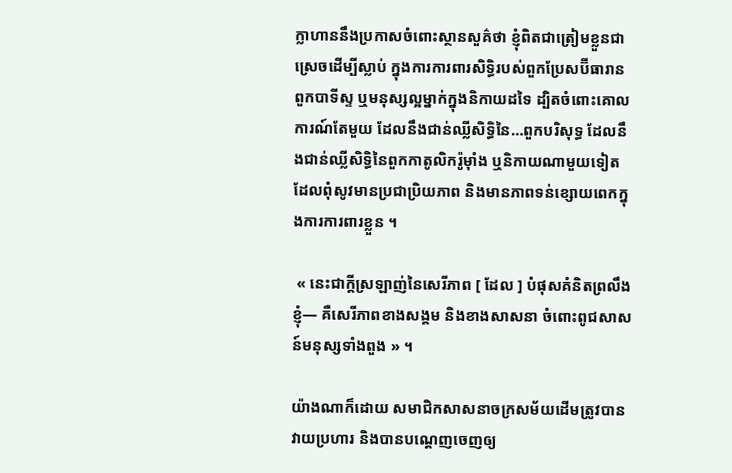ក្លាហាននឹងប្រកាសចំពោះស្ថានសួគ៌ថា ខ្ញុំពិតជាត្រៀមខ្លួនជាស្រេចដើម្បីស្លាប់ ក្នុងការការពារសិទ្ធិរបស់ពួកប្រែសប៊ីធារាន ពួកបាទីស្ទ ឬមនុស្សល្អម្នាក់ក្នុងនិកាយដទៃ ដ្បិតចំពោះគោលការណ៍តែមួយ ដែលនឹងជាន់ឈ្លីសិទ្ធិនៃ…ពួកបរិសុទ្ធ ដែលនឹងជាន់ឈ្លីសិទ្ធិនៃពួកកាតូលិករ៉ូម៉ាំង ឬនិកាយណាមួយទៀត ដែលពុំសូវមានប្រជាប្រិយភាព និងមានភាពទន់ខ្សោយពេកក្នុងការការពារខ្លួន ។

 « នេះជាក្ដីស្រឡាញ់នៃសេរីភាព [ ដែល ] បំផុសគំនិតព្រលឹងខ្ញុំ— គឺសេរីភាពខាងសង្គម និងខាងសាសនា ចំពោះពូជសាសន៍មនុស្សទាំងពួង » ។

យ៉ាងណាក៏ដោយ សមាជិកសាសនាចក្រសម័យដើមត្រូវបានវាយប្រហារ និងបានបណ្តេញចេញឲ្យ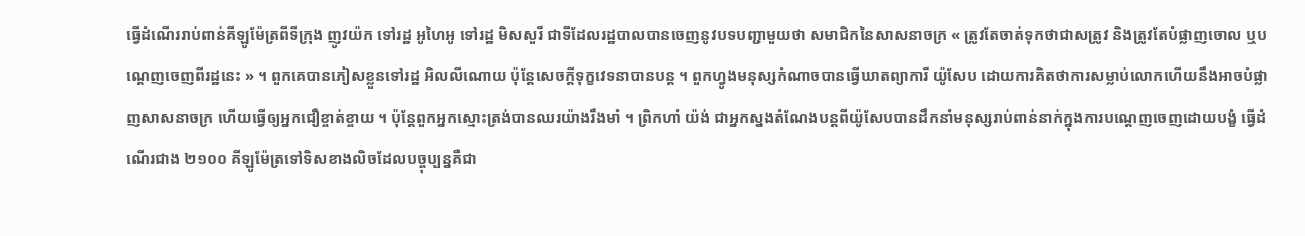ធ្វើដំណើររាប់ពាន់គីឡូម៉ែត្រពីទីក្រុង ញូវយ៉ក ទៅរដ្ឋ អូហៃអូ ទៅរដ្ឋ មិសសួរី ជាទីដែលរដ្ឋបាលបានចេញនូវបទបញ្ជាមួយថា សមាជិកនៃសាសនាចក្រ « ត្រូវតែចាត់ទុកថាជាសត្រូវ និងត្រូវតែបំផ្លាញចោល ឬបណ្តេញចេញពីរដ្ឋនេះ » ។ ពួកគេបានភៀសខ្លួនទៅរដ្ឋ អិលលីណោយ ប៉ុន្តែសេចក្តីទុក្ខវេទនាបានបន្ត ។ ពួកហ្វូងមនុស្សកំណាចបានធ្វើឃាតព្យាការី យ៉ូសែប ដោយការគិតថាការសម្លាប់លោកហើយនឹងអាចបំផ្លាញសាសនាចក្រ ហើយធ្វើឲ្យអ្នកជឿខ្ចាត់ខ្ចាយ ។ ប៉ុន្តែពួកអ្នកស្មោះត្រង់បានឈរយ៉ាងរឹងមាំ ។ ព្រិកហាំ យ៉ង់ ជាអ្នកស្នងតំណែងបន្តពីយ៉ូសែបបានដឹកនាំមនុស្សរាប់ពាន់នាក់ក្នុងការបណ្តេញចេញដោយបង្ខំ ធ្វើដំណើរជាង ២១០០ គីឡូម៉ែត្រទៅទិសខាងលិចដែលបច្ចុប្បន្នគឺជា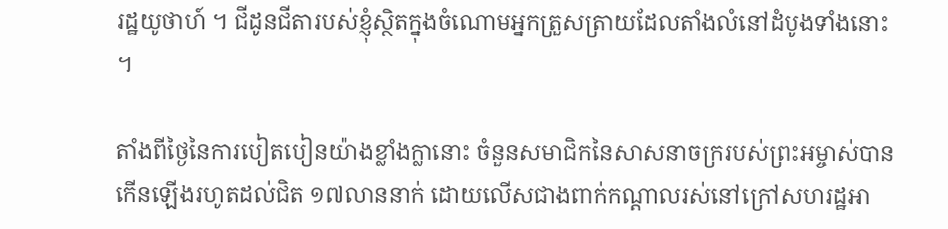រដ្ឋយូថាហ៍ ។ ជីដូនជីតារបស់ខ្ញុំស្ថិតក្នុងចំណោមអ្នកត្រួសត្រាយដែលតាំងលំនៅដំបូងទាំងនោះ ។

តាំងពីថ្ងៃនៃការបៀតបៀនយ៉ាងខ្លាំងក្លានោះ ចំនួនសមាជិកនៃសាសនាចក្ររបស់ព្រះអម្ចាស់បានកើនឡើងរហូតដល់ជិត ១៧លាននាក់ ដោយលើសជាងពាក់កណ្តាលរស់នៅក្រៅសហរដ្ឋអា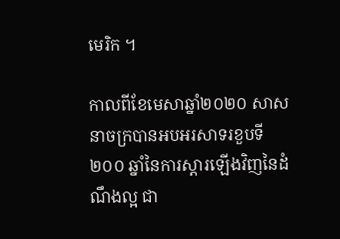មេរិក ។

កាលពីខែមេសាឆ្នាំ២០២០ សាសនាចក្របានអបអរសាទរខួបទី ២០០ ឆ្នាំនៃការស្តារឡើងវិញនៃដំណឹងល្អ ជា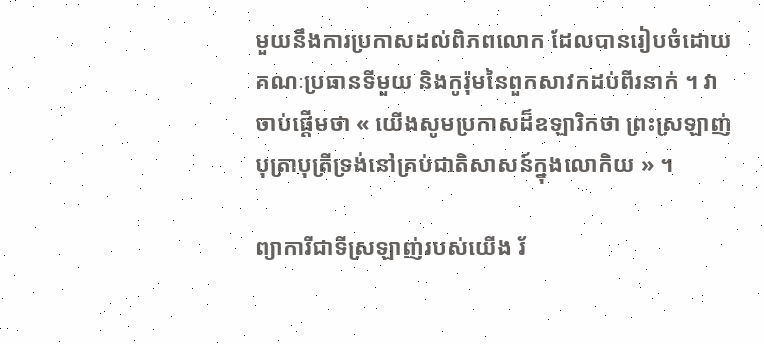មួយនឹងការប្រកាសដល់ពិភពលោក ដែលបានរៀបចំដោយគណៈប្រធានទីមួយ និងកូរ៉ុមនៃពួកសាវកដប់ពីរនាក់ ។ វាចាប់ផ្តើមថា « យើងសូមប្រកាសដ៏ឧឡារិកថា ព្រះស្រឡាញ់បុត្រាបុត្រីទ្រង់នៅគ្រប់ជាតិសាសន៍ក្នុងលោកិយ » ។

ព្យាការីជាទីស្រឡាញ់របស់យើង រ័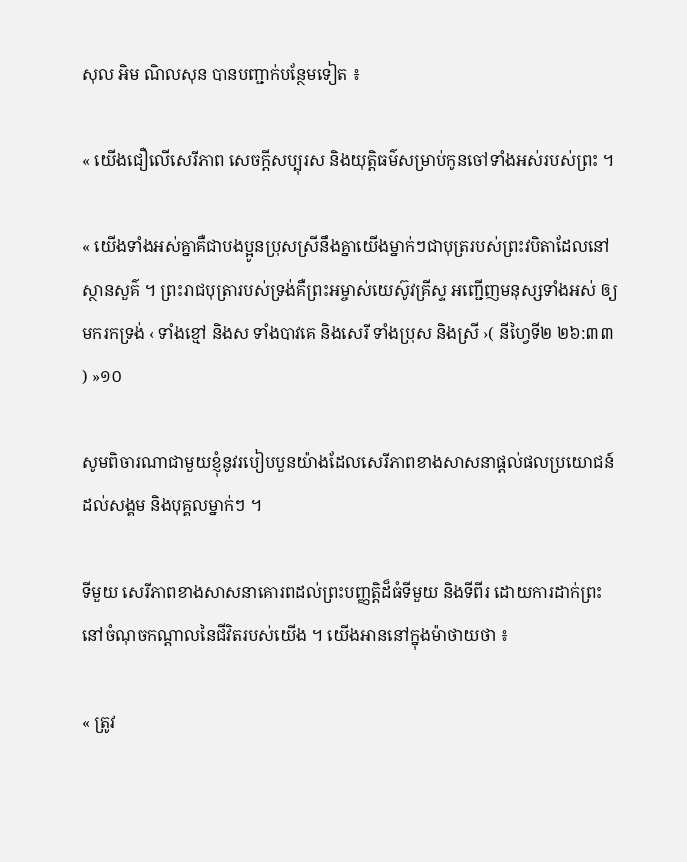សុល អិម ណិលសុន បានបញ្ជាក់បន្ថែមទៀត ៖

« យើងជឿលើសេរីភាព សេចក្តីសប្បុរស និងយុត្តិធម៌សម្រាប់កូនចៅទាំងអស់របស់ព្រះ ។

« យើងទាំងអស់គ្នាគឺជាបងប្អូនប្រុសស្រីនឹងគ្នាយើងម្នាក់ៗជាបុត្ររបស់ព្រះវបិតាដែលនៅស្ថានសួគ៌ ។ ព្រះរាជបុត្រារបស់ទ្រង់គឺព្រះអម្ចាស់យេស៊ូវគ្រីស្ទ អញ្ជើញមនុស្សទាំងអស់ ឲ្យមករកទ្រង់ ‹ ទាំងខ្មៅ និងស ទាំងបាវគេ និងសេរី ទាំងប្រុស និងស្រី ›( នីហ្វៃទី២ ២៦:៣៣ ) »១០

សូមពិចារណាជាមួយខ្ញុំនូវរបៀបបួនយ៉ាងដែលសេរីភាពខាងសាសនាផ្តល់ផលប្រយោជន៍ដល់សង្គម និងបុគ្គលម្នាក់ៗ ។

ទីមួយ សេរីភាពខាងសាសនាគោរពដល់ព្រះបញ្ញត្តិដ៏ធំទីមួយ និងទីពីរ ដោយការដាក់ព្រះនៅចំណុចកណ្តាលនៃជីវិតរបស់យើង ។ យើងអាននៅក្នុងម៉ាថាយថា ៖

« ត្រូវ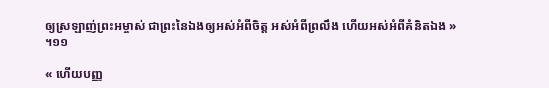ឲ្យស្រឡាញ់ព្រះអម្ចាស់ ជាព្រះនៃឯងឲ្យអស់អំពីចិត្ត អស់អំពីព្រលឹង ហើយអស់អំពីគំនិតឯង » ។១១

« ហើយបញ្ញ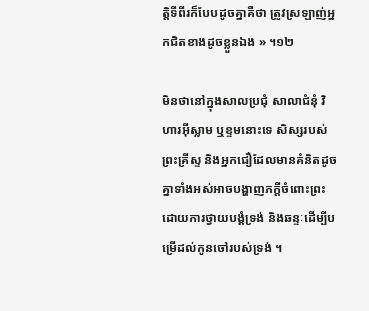ត្តិទីពីរក៏បែបដូចគ្នាគឺថា ត្រូវស្រឡាញ់អ្នកជិតខាងដូចខ្លួនឯង » ។១២

មិនថានៅក្នុងសាលប្រជុំ សាលាជំនុំ វិហារអ៊ីស្លាម ឬខ្ទមនោះទេ សិស្សរបស់ព្រះគ្រីស្ទ និងអ្នកជឿដែលមានគំនិតដូចគ្នាទាំងអស់អាចបង្ហាញភក្តីចំពោះព្រះដោយការថ្វាយបង្គំទ្រង់ និងឆន្ទៈដើម្បីបម្រើដល់កូនចៅរបស់ទ្រង់ ។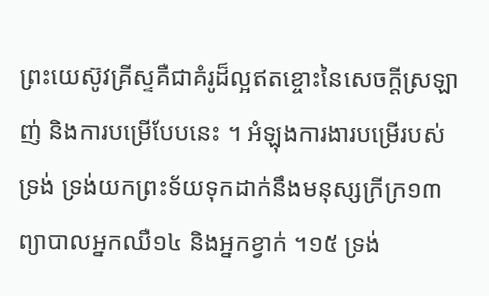ព្រះយេស៊ូវគ្រីស្ទគឺជាគំរូដ៏ល្អឥតខ្ចោះនៃសេចក្តីស្រឡាញ់ និងការបម្រើបែបនេះ ។ អំឡុងការងារបម្រើរបស់ទ្រង់ ទ្រង់យកព្រះទ័យទុកដាក់នឹងមនុស្សក្រីក្រ១៣ ព្យាបាលអ្នកឈឺ១៤ និងអ្នកខ្វាក់ ។១៥ ទ្រង់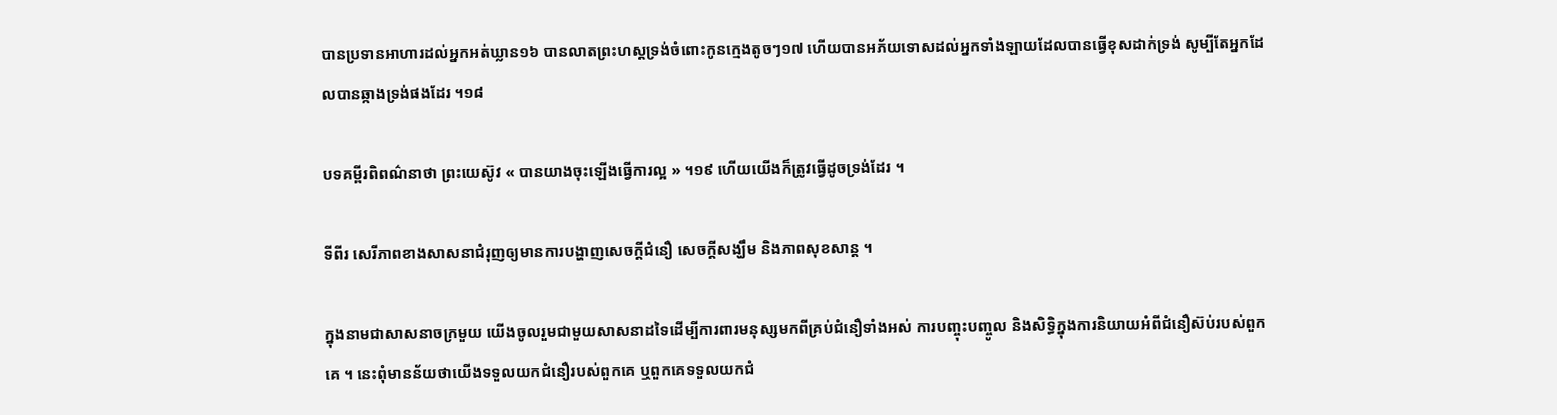បានប្រទានអាហារដល់អ្នកអត់ឃ្លាន១៦ បានលាតព្រះហស្តទ្រង់ចំពោះកូនក្មេងតូចៗ១៧ ហើយបានអភ័យទោសដល់អ្នកទាំងឡាយដែលបានធ្វើខុសដាក់ទ្រង់ សូម្បីតែអ្នកដែលបានឆ្កាងទ្រង់ផងដែរ ។១៨

បទគម្ពីរពិពណ៌នាថា ព្រះយេស៊ូវ « បានយាងចុះឡើងធ្វើការល្អ » ។១៩ ហើយយើងក៏ត្រូវធ្វើដូចទ្រង់ដែរ ។

ទីពីរ សេរីភាពខាងសាសនាជំរុញឲ្យមានការបង្ហាញសេចក្តីជំនឿ សេចក្តីសង្ឃឹម និងភាពសុខសាន្ត ។

ក្នុងនាមជាសាសនាចក្រមួយ យើងចូលរួមជាមួយសាសនាដទៃដើម្បីការពារមនុស្សមកពីគ្រប់ជំនឿទាំងអស់ ការបញ្ចុះបញ្ចូល និងសិទ្ធិក្នុងការនិយាយអំពីជំនឿស៊ប់របស់ពួកគេ ។ នេះពុំមានន័យថាយើងទទួលយកជំនឿរបស់ពួកគេ ឬពួកគេទទួលយកជំ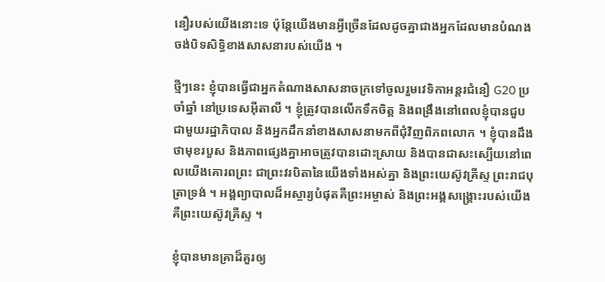នឿរបស់យើងនោះទេ ប៉ុន្តែយើងមានអ្វីច្រើនដែលដូចគ្នាជាងអ្នកដែលមានបំណងចង់បិទសិទ្ធិខាងសាសនារបស់យើង ។

ថ្មីៗនេះ ខ្ញុំបានធ្វើជាអ្នកតំណាងសាសនាចក្រទៅចូលរួមវេទិកាអន្តរជំនឿ G20 ប្រចាំឆ្នាំ នៅប្រទេសអ៊ីតាលី ។ ខ្ញុំត្រូវបានលើកទឹកចិត្ត និងពង្រឹងនៅពេលខ្ញុំបានជួបជាមួយរដ្ឋាភិបាល និងអ្នកដឹកនាំខាងសាសនាមកពីជុំវិញពិភពលោក ។ ខ្ញុំបានដឹងថាមុខរបួស និងភាពផ្សេងគ្នាអាចត្រូវបានដោះស្រាយ និងបានជាសះស្បើយនៅពេលយើងគោរពព្រះ ជាព្រះវរបិតានៃយើងទាំងអស់គ្នា និងព្រះយេស៊ូវគ្រីស្ទ ព្រះរាជបុត្រាទ្រង់ ។ អង្គព្យាបាលដ៏អស្ចារ្យបំផុតគឺព្រះអម្ចាស់ និងព្រះអង្គសង្គ្រោះរបស់យើងគឺព្រះយេស៊ូវគ្រីស្ទ ។

ខ្ញុំបានមានគ្រាដ៏គួរឲ្យ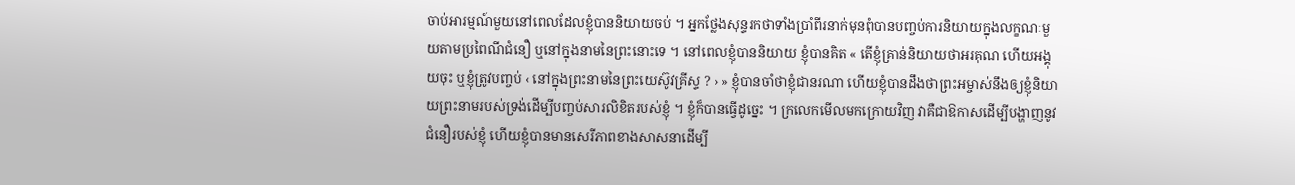ចាប់អារម្មណ៍មួយនៅពេលដែលខ្ញុំបាននិយាយចប់ ។ អ្នកថ្លែងសុន្ទរកថាទាំងប្រាំពីរនាក់មុនពុំបានបញ្ចប់ការនិយាយក្នុងលក្ខណៈមួយតាមប្រពៃណីជំនឿ ឬនៅក្នុងនាមនៃព្រះនោះទេ ។ នៅពេលខ្ញុំបាននិយាយ ខ្ញុំបានគិត « តើខ្ញុំគ្រាន់និយាយថាអរគុណ ហើយអង្គុយចុះ ឬខ្ញុំត្រូវបញ្ចប់ ‹ នៅក្នុងព្រះនាមនៃព្រះយេស៊ូវគ្រីស្ទ ? › » ខ្ញុំបានចាំថាខ្ញុំជានរណា ហើយខ្ញុំបានដឹងថាព្រះអម្ចាស់នឹងឲ្យខ្ញុំនិយាយព្រះនាមរបស់ទ្រង់ដើម្បីបញ្ចប់សារលិខិតរបស់ខ្ញុំ ។ ខ្ញុំក៏បានធ្វើដូច្នេះ ។ ក្រលេកមើលមកក្រោយវិញ វាគឺជាឱកាសដើម្បីបង្ហាញនូវជំនឿរបស់ខ្ញុំ ហើយខ្ញុំបានមានសេរីភាពខាងសាសនាដើម្បី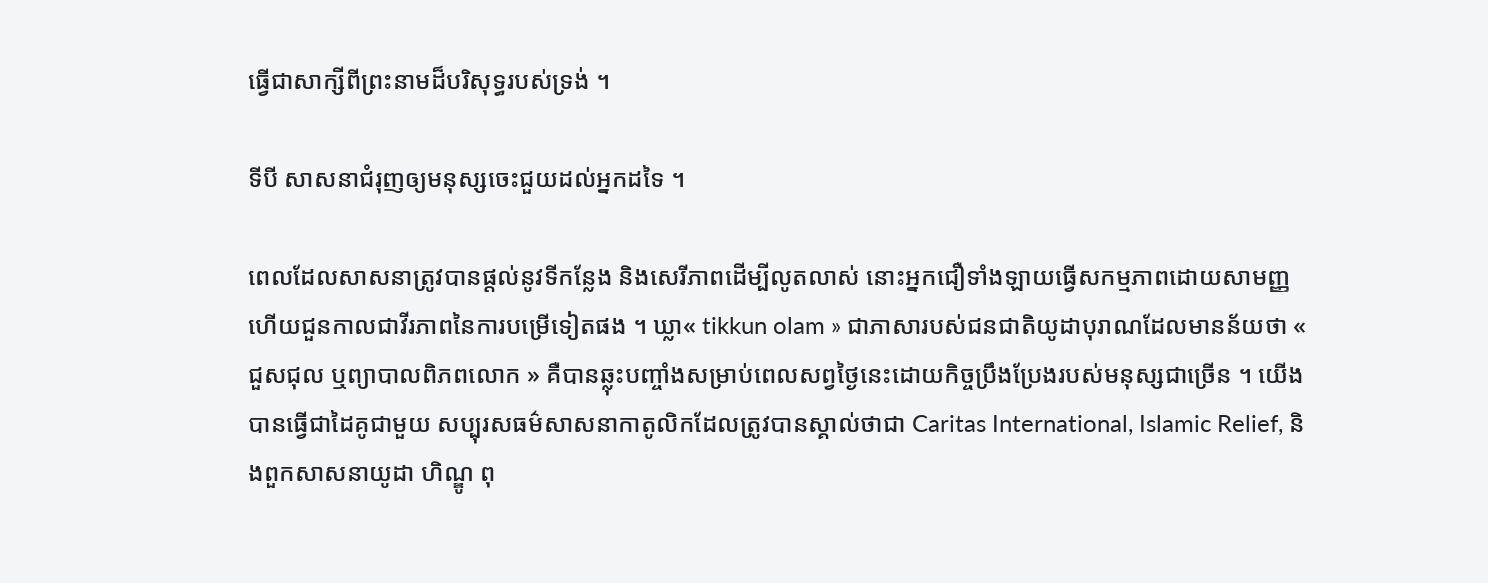ធ្វើជាសាក្សីពីព្រះនាមដ៏បរិសុទ្ធរបស់ទ្រង់ ។

ទីបី សាសនាជំរុញឲ្យមនុស្សចេះជួយដល់អ្នកដទៃ ។

ពេលដែលសាសនាត្រូវបានផ្តល់នូវទីកន្លែង និងសេរីភាពដើម្បីលូតលាស់ នោះអ្នកជឿទាំងឡាយធ្វើសកម្មភាពដោយសាមញ្ញ ហើយជួនកាលជាវីរភាពនៃការបម្រើទៀតផង ។ ឃ្លា« tikkun olam » ជាភាសារបស់ជនជាតិយូដាបុរាណដែលមានន័យថា « ជួសជុល ឬព្យាបាលពិភពលោក » គឺបានឆ្លុះបញ្ចាំងសម្រាប់ពេលសព្វថ្ងៃនេះដោយកិច្ចប្រឹងប្រែងរបស់មនុស្សជាច្រើន ។ យើងបានធ្វើជាដៃគូជាមួយ សប្បុរសធម៌សាសនាកាតូលិកដែលត្រូវបានស្គាល់ថាជា Caritas International, Islamic Relief, និងពួកសាសនាយូដា ហិណ្ឌូ ពុ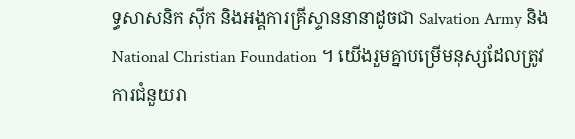ទ្ធសាសនិក ស៊ីក និងអង្គការគ្រីស្ទាននានាដូចជា Salvation Army និង National Christian Foundation ។ យើងរួមគ្នាបម្រើមនុស្សដែលត្រូវការជំនួយរា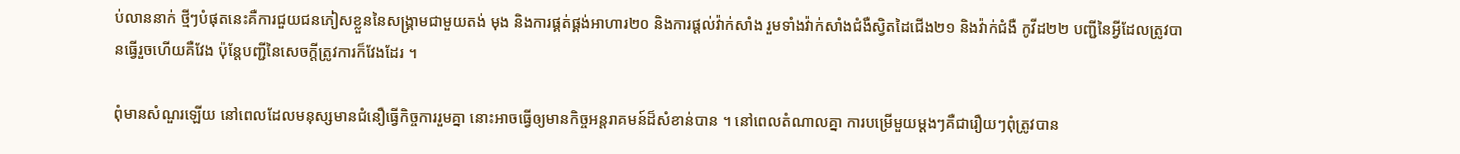ប់លាននាក់ ថ្មីៗបំផុតនេះគឺការជួយជនភៀសខ្លួននៃសង្គ្រាមជាមួយតង់ មុង និងការផ្គត់ផ្គង់អាហារ២០ និងការផ្តល់វ៉ាក់សាំង រួមទាំងវ៉ាក់សាំងជំងឺស្វិតដៃជើង២១ និងវ៉ាក់ជំងឺ កូវីដ២២ បញ្ជីនៃអ្វីដែលត្រូវបានធ្វើរួចហើយគឺវែង ប៉ុន្តែបញ្ជីនៃសេចក្តីត្រូវការក៏វែងដែរ ។

ពុំមានសំណួរឡើយ នៅពេលដែលមនុស្សមានជំនឿធ្វើកិច្ចការរួមគ្នា នោះអាចធ្វើឲ្យមានកិច្ចអន្តរាគមន៍ដ៏សំខាន់បាន ។ នៅពេលតំណាលគ្នា ការបម្រើមួយម្តងៗគឺជារឿយៗពុំត្រូវបាន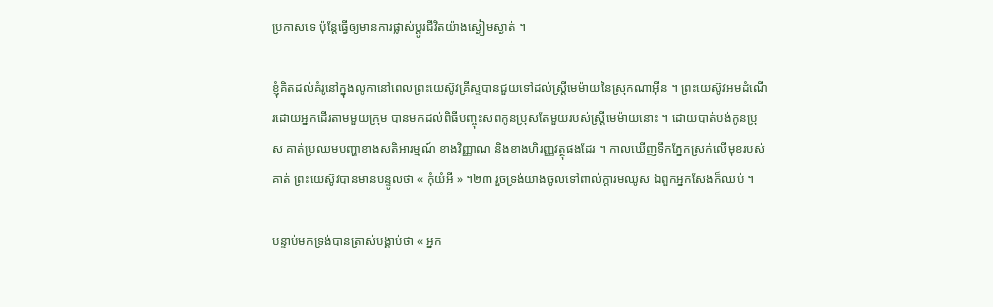ប្រកាសទេ ប៉ុន្តែធ្វើឲ្យមានការផ្លាស់ប្តូរជីវិតយ៉ាងស្ងៀមស្ងាត់ ។

ខ្ញុំគិតដល់គំរូនៅក្នុងលូកានៅពេលព្រះយេស៊ូវគ្រីស្ទបានជួយទៅដល់ស្ត្រីមេម៉ាយនៃស្រុកណាអ៊ីន ។ ព្រះយេស៊ូវអមដំណើរដោយអ្នកដើរតាមមួយក្រុម បានមកដល់ពិធីបញ្ចុះសពកូនប្រុសតែមួយរបស់ស្ត្រីមេម៉ាយនោះ ។ ដោយបាត់បង់កូនប្រុស គាត់ប្រឈមបញ្ហាខាងសតិអារម្មណ៍ ខាងវិញ្ញាណ និងខាងហិរញ្ញវត្ថុផងដែរ ។ កាលឃើញទឹកភ្នែកស្រក់លើមុខរបស់គាត់ ព្រះយេស៊ូវបានមានបន្ទូលថា « កុំយំអី » ។២៣ រួចទ្រង់យាងចូលទៅពាល់ក្តារមឈូស ឯពួកអ្នកសែងក៏ឈប់ ។

បន្ទាប់មកទ្រង់បានត្រាស់បង្គាប់ថា « អ្នក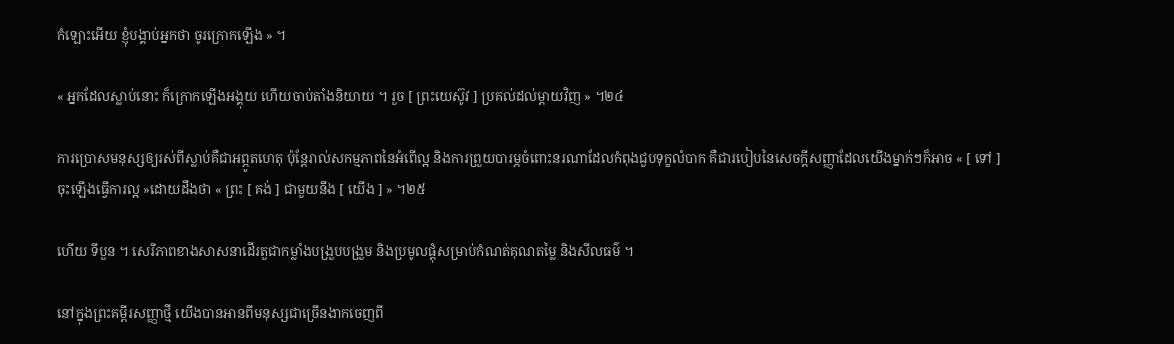កំឡោះអើយ ខ្ញុំបង្គាប់អ្នកថា ចូរក្រោកឡើង » ។

« អ្នកដែលស្លាប់នោះ ក៏ក្រោកឡើងអង្គុយ ហើយចាប់តាំងនិយាយ ។ រួច [ ព្រះយេស៊ូវ ] ប្រគល់ដល់ម្តាយវិញ » ។២៤

ការប្រោសមនុស្សឲ្យរស់ពីស្លាប់គឺជាអព្ភូតហេតុ ប៉ុន្តែរាល់សកម្មភាពនៃអំពើល្អ និងការព្រួយបារម្ភចំពោះនរណាដែលកំពុងជួបទុក្ខលំបាក គឺជារបៀបនៃសេចក្តីសញ្ញាដែលយើងម្នាក់ៗក៏អាច « [ ទៅ ] ចុះឡើងធ្វើការល្អ »ដោយដឹងថា « ព្រះ [ គង់ ] ជាមួយនឹង [ យើង ] » ។២៥

ហើយ ទីបួន ។ សេរីភាពខាងសាសនាដើរតួជាកម្លាំងបង្រួបបង្រួម និងប្រមូលផ្តុំសម្រាប់កំណត់គុណតម្លៃ និងសីលធម៌ ។

នៅក្នុងព្រះគម្ពីរសញ្ញាថ្មី យើងបានអានពីមនុស្សជាច្រើនងាកចេញពី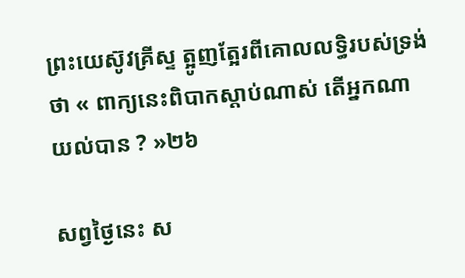ព្រះយេស៊ូវគ្រីស្ទ ត្អូញត្អែរពីគោលលទ្ធិរបស់ទ្រង់ថា « ពាក្យនេះពិបាកស្តាប់ណាស់ តើអ្នកណាយល់បាន ? »២៦

សព្វថ្ងៃនេះ ស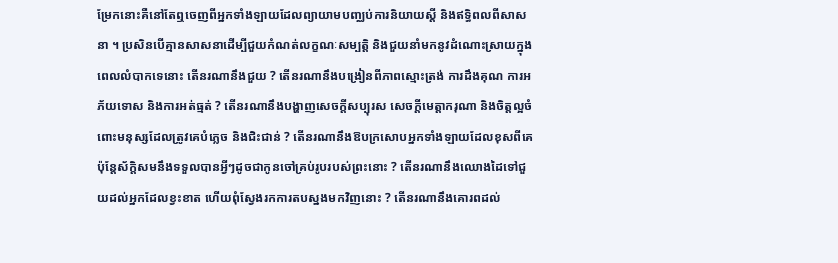ម្រែកនោះគឺនៅតែឮចេញពីអ្នកទាំងឡាយដែលព្យាយាមបញ្ឈប់ការនិយាយស្តី និងឥទ្ធិពលពីសាសនា ។ ប្រសិនបើគ្មានសាសនាដើម្បីជួយកំណត់លក្ខណៈសម្បត្តិ និងជួយនាំមកនូវដំណោះស្រាយក្នុងពេលលំបាកទេនោះ តើនរណានឹងជួយ ? តើនរណានឹងបង្រៀនពីភាពស្មោះត្រង់ ការដឹងគុណ ការអភ័យទោស និងការអត់ធ្មត់ ? តើនរណានឹងបង្ហាញសេចក្តីសប្បុរស សេចក្តីមេត្តាករុណា និងចិត្តល្អចំពោះមនុស្សដែលត្រូវគេបំភ្លេច និងជិះជាន់ ? តើនរណានឹងឱបក្រសោបអ្នកទាំងឡាយដែលខុសពីគេ ប៉ុន្តែស័ក្តិសមនឹងទទួលបានអ្វីៗដូចជាកូនចៅគ្រប់រូបរបស់ព្រះនោះ ? តើនរណានឹងឈោងដៃទៅជួយដល់អ្នកដែលខ្វះខាត ហើយពុំស្វែងរកការតបស្នងមកវិញនោះ ? តើនរណានឹងគោរពដល់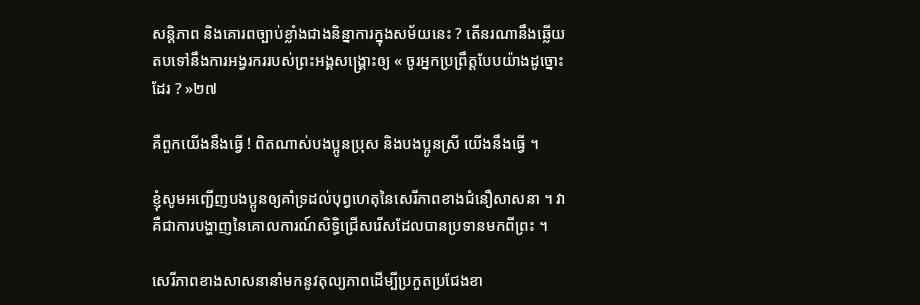សន្តិភាព និងគោរពច្បាប់ខ្លាំងជាងនិន្នាការក្នុងសម័យនេះ ? តើនរណានឹងឆ្លើយតបទៅនឹងការអង្វរកររបស់ព្រះអង្គសង្គ្រោះឲ្យ « ចូរអ្នកប្រព្រឹត្តបែបយ៉ាងដូច្នោះដែរ ? »២៧

គឺពួកយើងនឹងធ្វើ ! ពិតណាស់បងប្អូនប្រុស និងបងប្អូនស្រី យើងនឹងធ្វើ ។

ខ្ញុំសូមអញ្ជើញបងប្អូនឲ្យគាំទ្រដល់បុព្វហេតុនៃសេរីភាពខាងជំនឿសាសនា ។ វាគឺជាការបង្ហាញនៃគោលការណ៍សិទ្ធិជ្រើសរើសដែលបានប្រទានមកពីព្រះ ។

សេរីភាពខាងសាសនានាំមកនូវតុល្យភាពដើម្បីប្រកួតប្រជែងខា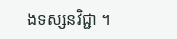ងទស្សនវិជ្ជា ។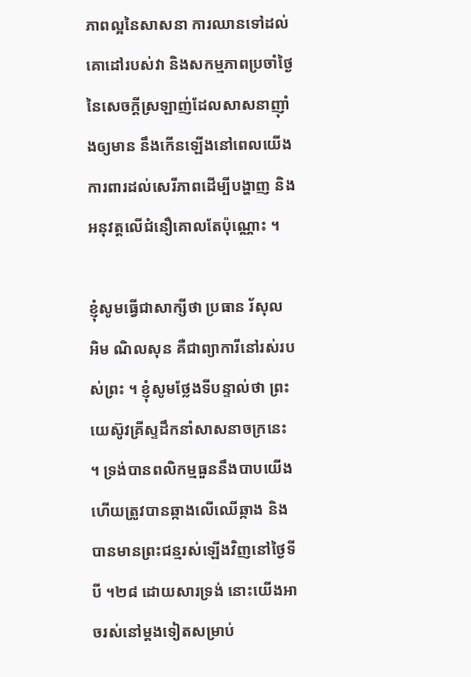ភាពល្អនៃសាសនា ការឈានទៅដល់គោដៅរបស់វា និងសកម្មភាពប្រចាំថ្ងៃនៃសេចក្តីស្រឡាញ់ដែលសាសនាញ៉ាំងឲ្យមាន នឹងកើនឡើងនៅពេលយើងការពារដល់សេរីភាពដើម្បីបង្ហាញ និងអនុវត្តលើជំនឿគោលតែប៉ុណ្ណោះ ។

ខ្ញុំសូមធ្វើជាសាក្សីថា ប្រធាន រ័សុល អិម ណិលសុន គឺជាព្យាការីនៅរស់របស់ព្រះ ។ ខ្ញុំសូមថ្លែងទីបន្ទាល់ថា ព្រះយេស៊ូវគ្រីស្ទដឹកនាំសាសនាចក្រនេះ ។ ទ្រង់បានពលិកម្មធួននឹងបាបយើង ហើយត្រូវបានឆ្កាងលើឈើឆ្កាង និងបានមានព្រះជន្មរស់ឡើងវិញនៅថ្ងៃទីបី ។២៨ ដោយសារទ្រង់ នោះយើងអាចរស់នៅម្តងទៀតសម្រាប់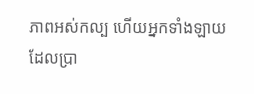ភាពអស់កល្ប ហើយអ្នកទាំងឡាយដែលប្រា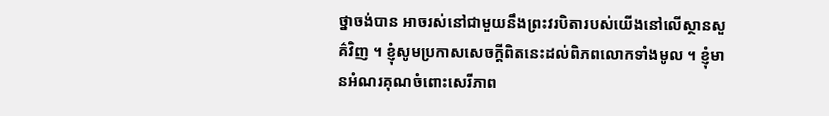ថ្នាចង់បាន អាចរស់នៅជាមួយនឹងព្រះវរបិតារបស់យើងនៅលើស្ថានសួគ៌វិញ ។ ខ្ញុំសូមប្រកាសសេចក្តីពិតនេះដល់ពិភពលោកទាំងមូល ។ ខ្ញុំមានអំណរគុណចំពោះសេរីភាព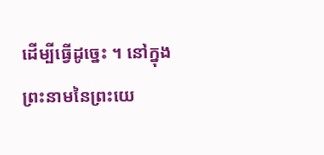ដើម្បីធ្វើដូច្នេះ ។ នៅក្នុងព្រះនាមនៃព្រះយេ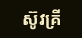ស៊ូវគ្រី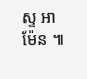ស្ទ អាម៉ែន ៕